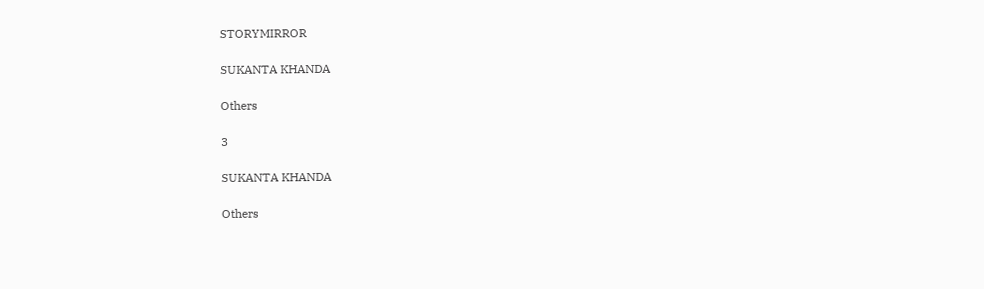STORYMIRROR

SUKANTA KHANDA

Others

3

SUKANTA KHANDA

Others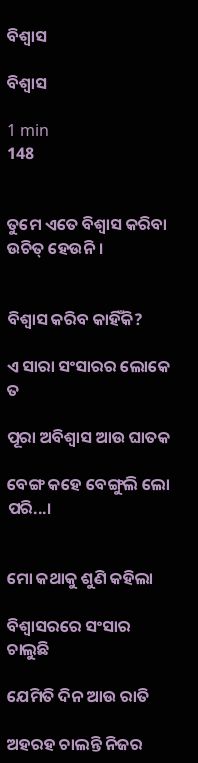ବିଶ୍ବାସ

ବିଶ୍ବାସ

1 min
148


ତୁମେ ଏତେ ବିଶ୍ବାସ କରିବା ଉଚିତ୍ ହେଉନି।


ବିଶ୍ବାସ କରିବ କାହିଁକି?

ଏ ସାରା ସଂସାରର ଲୋକେ ତ

ପୂରା ଅବିଶ୍ବାସ ଆଉ ଘାତକ

ବେଙ୍ଗ କହେ ବେଙ୍ଗୁଲି ଲୋ ପରି...।


ମୋ କଥାକୁ ଶୁଣି କହିଲା

ବିଶ୍ବାସରରେ ସଂସାର ଚାଲୁଛି

ଯେମିତି ଦିନ ଆଉ ରାତି

ଅହରହ ଚାଲନ୍ତି ନିଜର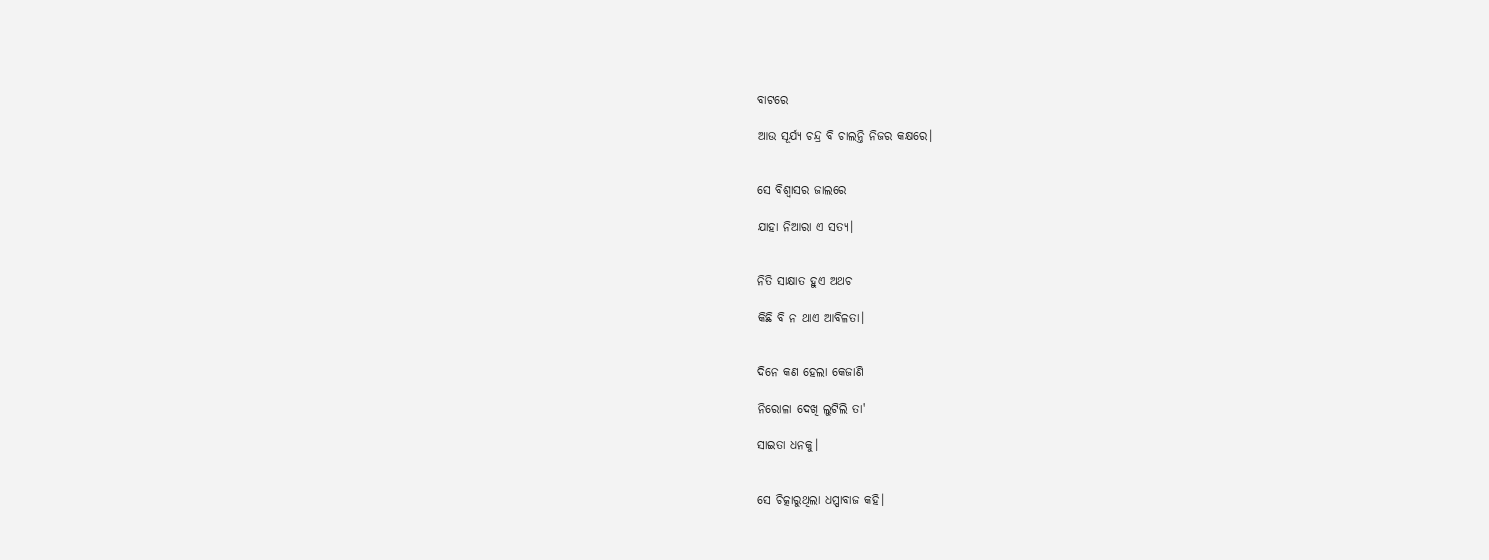ବାଟରେ

ଆଉ ସୂର୍ଯ୍ଯ ଚନ୍ଦ୍ର ବି ଚାଲନ୍ତି ନିଜର କକ୍ଷରେ।


ସେ ବିଶ୍ବାସର ଜାଲରେ

ଯାହା ନିଆରା ଏ ସତ୍ଯ।


ନିତି ସାକ୍ଷାତ ହୁଏ ଅଥଚ

କିଛି ବି ନ ଥାଏ ଆବିଳତା।


ଦିନେ କଣ ହେଲା କେଜାଣି

ନିରୋଳା ଦେଖି ଲୁଟିଲି ତା'

ସାଇତା ଧନକୁ।


ସେ ଚିତ୍କାରୁଥିଲା ଧପ୍ପାବାଜ କହି।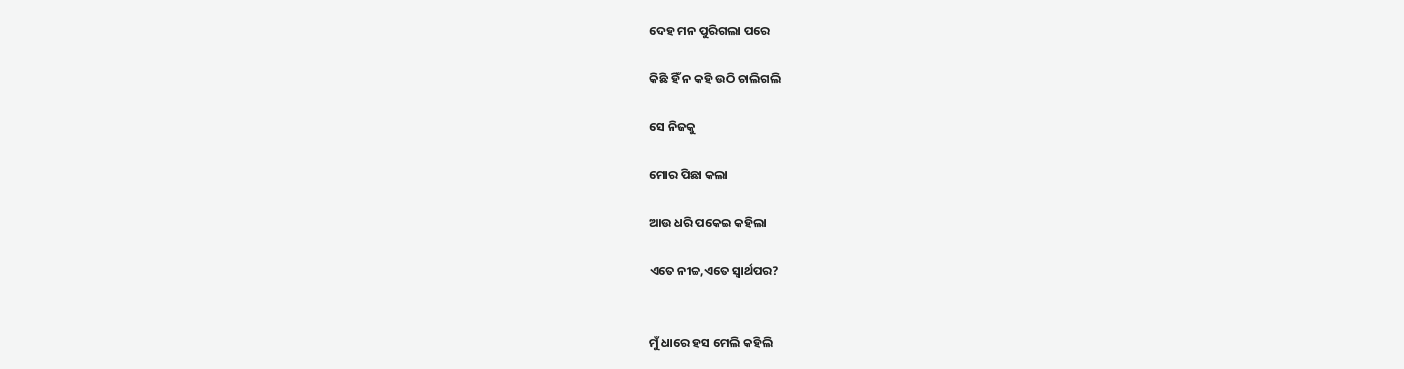ଦେହ ମନ ପୁରିଗଲା ପରେ

କିଛି ହିଁ ନ କହି ଉଠି ଚାଲିଗଲି

ସେ ନିଜକୁ

ମୋର ପିଛା କଲା

ଆଉ ଧରି ପକେଇ କହିଲା

ଏତେ ନୀଚ୍ଚ,ଏତେ ସ୍ବାର୍ଥପର?


ମୁଁ ଧାରେ ହସ ମେଲି କହିଲି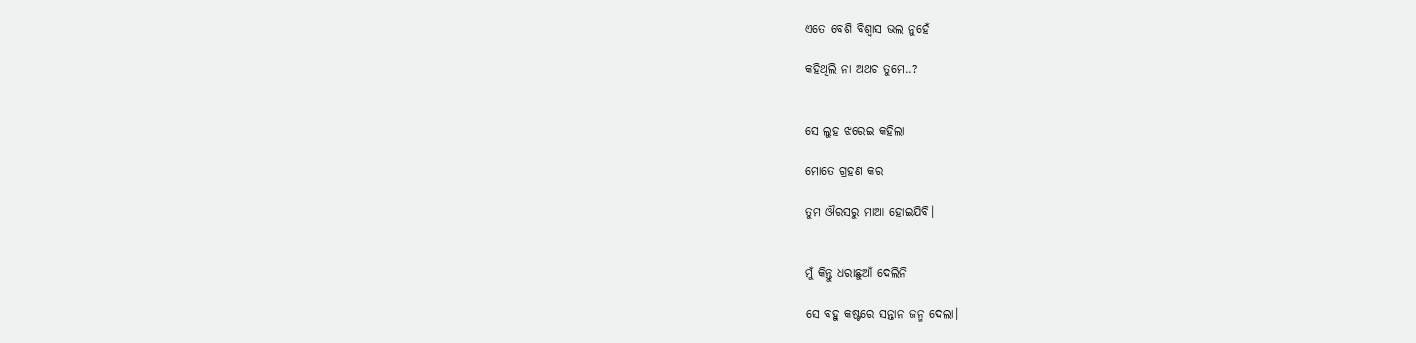ଏତେ ବେଶି ବିଶ୍ବାସ ଭଲ ନୁହେଁ

କହିଥିଲି ନା ଅଥଚ ତୁମେ..?


ସେ ଲୁହ ଝରେଇ କହିଲା

ମୋତେ ଗ୍ରହଣ କର

ତୁମ ଔରସରୁ ମାଆ ହୋଇଯିବି।


ମୁଁ କିନ୍ତୁ ଧରାଛୁଆଁ ଦେଲିନି

ସେ ବହୁ କଷ୍ଟରେ ସନ୍ତାନ ଜନ୍ମ ଦେଲା।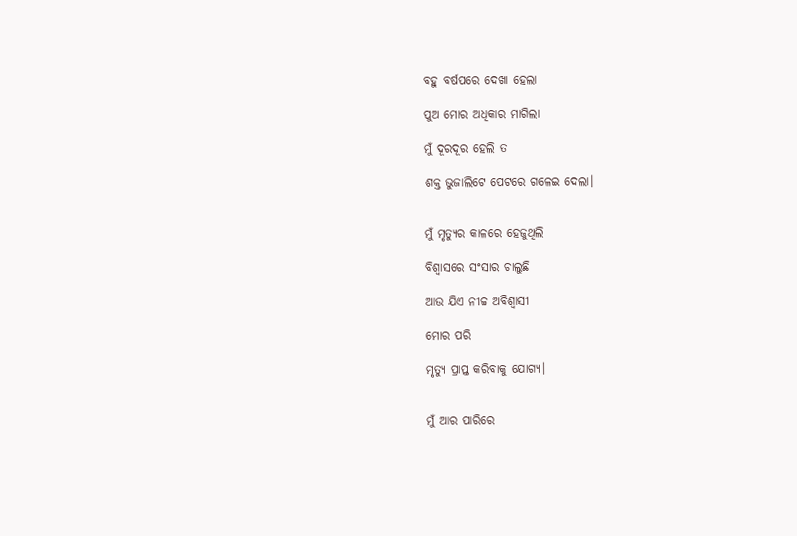ବହୁ ବର୍ଷପରେ ଦେଖା ହେଲା

ପୁଅ ମୋର ଅଧିକାର ମାଗିଲା

ମୁଁ ଦୂରଦୂର ହେଲି ତ

ଶକ୍ତ ଭୁଜାଲିଟେ ପେଟରେ ଗଳେଇ ଦେଲା।


ମୁଁ ମୃତ୍ଯୁର କାଳରେ ହେଜୁଥିଲି

ବିଶ୍ବାସରେ ସଂସାର ଚାଲୁଛି

ଆଉ ଯିଏ ନୀଚ୍ଚ ଅବିଶ୍ବାସୀ

ମୋର ପରି

ମୃତ୍ଯୁ ପ୍ରାପ୍ତ କରିବାକୁ ଯୋଗ୍ଯ।


ମୁଁ ଆର ପାରିରେ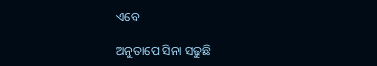ଏବେ

ଅନୁତାପେ ସିନା ସଢୁଛି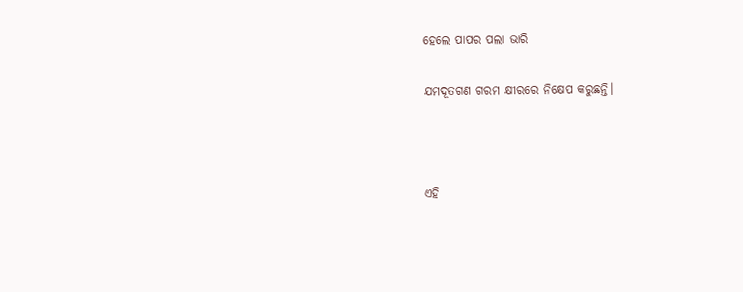ହେଲେ ପାପର ପଲା ଭାରି

ଯମଦୂତଗଣ ଗରମ କ୍ଷୀରରେ ନିକ୍ଷେପ କରୁଛନ୍ତି।



ଏହି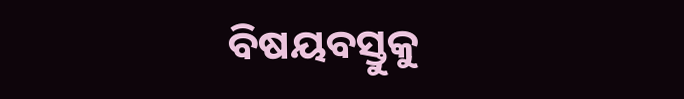ବିଷୟବସ୍ତୁକୁ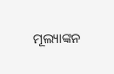ମୂଲ୍ୟାଙ୍କନ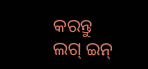କରନ୍ତୁ
ଲଗ୍ ଇନ୍